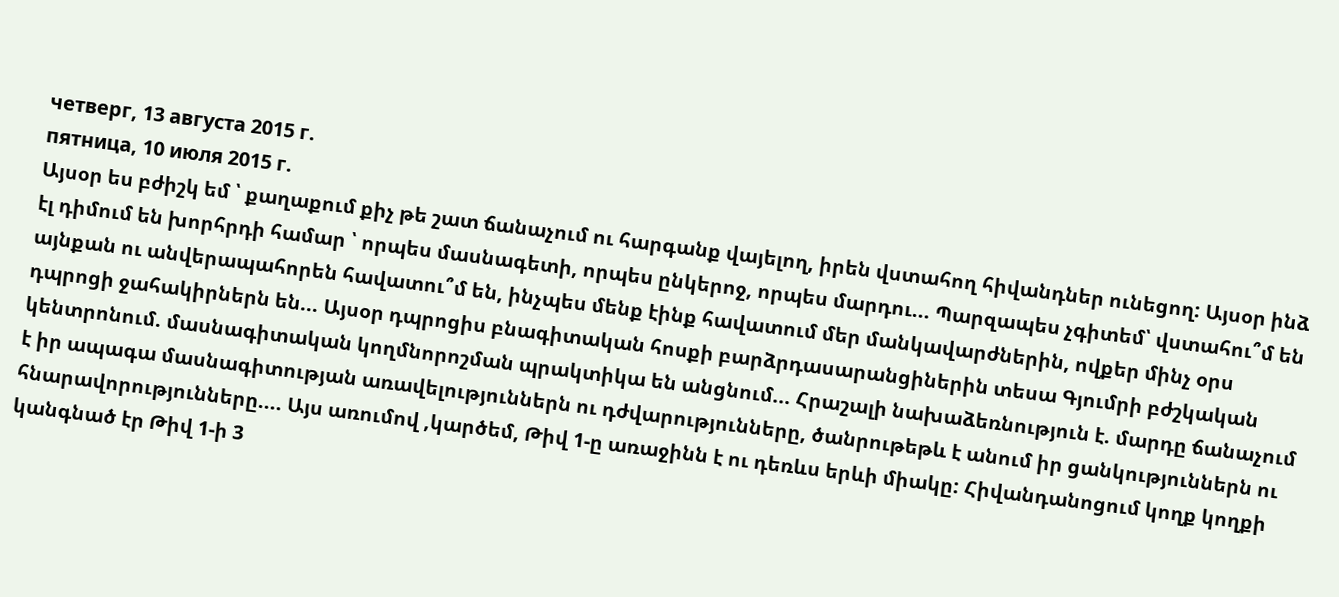четверг, 13 августа 2015 г.
пятница, 10 июля 2015 г.
Այսօր ես բժիշկ եմ ՝ քաղաքում քիչ թե շատ ճանաչում ու հարգանք վայելող, իրեն վստահող հիվանդներ ունեցող: Այսօր ինձ էլ դիմում են խորհրդի համար ՝ որպես մասնագետի, որպես ընկերոջ, որպես մարդու... Պարզապես չգիտեմ՝ վստահու՞մ են այնքան ու անվերապահորեն հավատու՞մ են, ինչպես մենք էինք հավատում մեր մանկավարժներին, ովքեր մինչ օրս դպրոցի ջահակիրներն են... Այսօր դպրոցիս բնագիտական հոսքի բարձրդասարանցիներին տեսա Գյումրի բժշկական կենտրոնում. մասնագիտական կողմնորոշման պրակտիկա են անցնում... Հրաշալի նախաձեռնություն է. մարդը ճանաչում է իր ապագա մասնագիտության առավելություններն ու դժվարությունները, ծանրութեթև է անում իր ցանկություններն ու հնարավորությունները.... Այս առումով ,կարծեմ, Թիվ 1-ը առաջինն է ու դեռևս երևի միակը: Հիվանդանոցում կողք կողքի կանգնած էր Թիվ 1-ի 3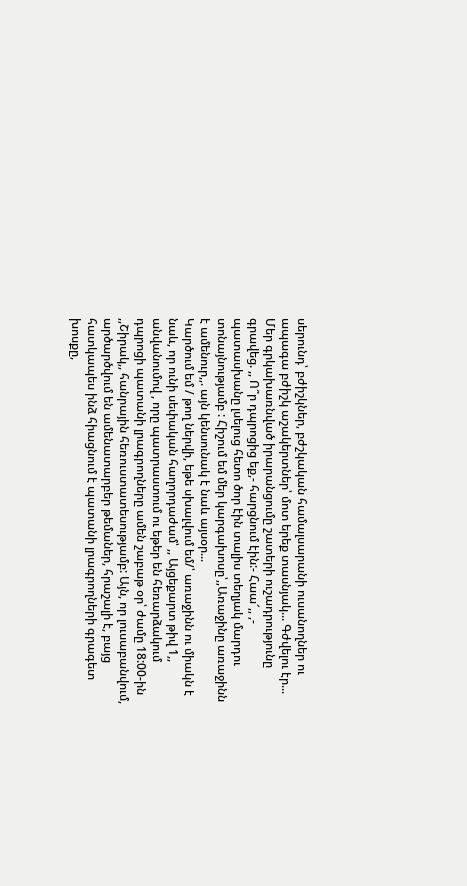սերունդ՝ բժիշկներ, բժշկական համալսարանի ուսանողներ ու ապագա բժիշկ աշակերտներ՝ մոտ երեք տասնյակ... Գժվելու էր... Մեր գրկախառնված իրարանցումը շատերի ուշադրությունը գրավեց. ,, Ո՞ր դպրոցից եք,- հարցնում էին:- Հաա՜,, ,- պատասխանը լսելուց հետո ծոր էին տալիս տեղյակ մարդու տոնայնությամբ : Հիշում եմ մեր կարգախոսը՝,,Առաջինը առաջինն է ամենուր,,. այն կենսունակ է նաև այսօր...
Կարծում եմ / թող ներվի, եթե սխալվում եմ/՝ առաջինն ու միակն է նաև, որ ունի սեփական հաղորդաժամ՝ ,, Այցեքարտ թիվ 1,, անվանումով , որը պատրաստում ու եթեր են հեռարձակում դպրոցի պատանի լրագրողները ամեն շաբաթ օր՝ ժամը 18:00-ին ,,Շիրակ,, հանրային հեռուստատեսությամբ: Այն, որ լուսաբանվում, արծարծվում են ամենատարբեր թեմաներ, հրաշալի է, բայց հատկապես ինձ հիացնում է պատանի լրագրողների գրագետ խոսքը,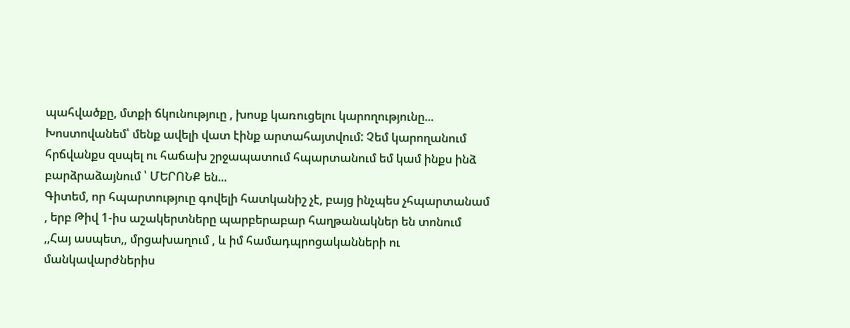պահվածքը, մտքի ճկունություը , խոսք կառուցելու կարողությունը... Խոստովանեմ՝ մենք ավելի վատ էինք արտահայտվում: Չեմ կարողանում հրճվանքս զսպել ու հաճախ շրջապատում հպարտանում եմ կամ ինքս ինձ բարձրաձայնում ՝ ՄԵՐՈՆՔ են...
Գիտեմ, որ հպարտություը գովելի հատկանիշ չէ, բայց ինչպես չհպարտանամ , երբ Թիվ 1-իս աշակերտները պարբերաբար հաղթանակներ են տոնում ,,Հայ ասպետ,, մրցախաղում , և իմ համադպրոցականների ու մանկավարժներիս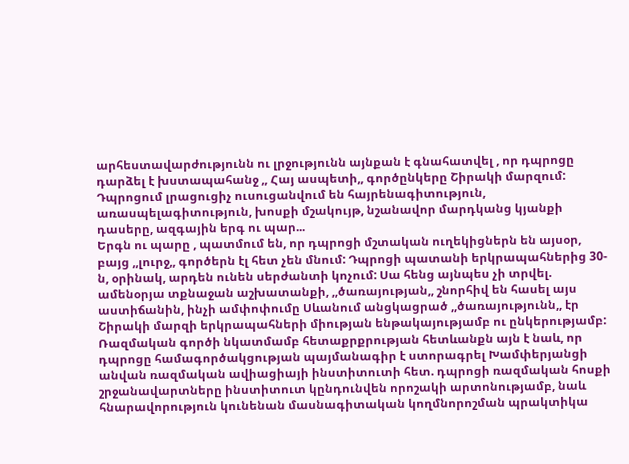արհեստավարժությունն ու լրջությունն այնքան է գնահատվել , որ դպրոցը դարձել է խստապահանջ ,, Հայ ասպետի,, գործընկերը Շիրակի մարզում: Դպրոցում լրացուցիչ ուսուցանվում են հայրենագիտություն, առասպելագիտություն, խոսքի մշակույթ, նշանավոր մարդկանց կյանքի դասերը, ազգային երգ ու պար...
Երգն ու պարը , պատմում են, որ դպրոցի մշտական ուղեկիցներն են այսօր, բայց ,,լուրջ,, գործերն էլ հետ չեն մնում: Դպրոցի պատանի երկրապահներից 30-ն, օրինակ, արդեն ունեն սերժանտի կոչում: Սա հենց այնպես չի տրվել. ամենօրյա տքնաջան աշխատանքի, ,,ծառայության,, շնորհիվ են հասել այս աստիճանին, ինչի ամփոփումը Սևանում անցկացրած ,,ծառայությունն,, էր Շիրակի մարզի երկրապահների միության ենթակայությամբ ու ընկերությամբ:
Ռազմական գործի նկատմամբ հետաքրքրության հետևանքն այն է նաև, որ դպրոցը համագործակցության պայմանագիր է ստորագրել Խամփերյանցի անվան ռազմական ավիացիայի ինստիտուտի հետ. դպրոցի ռազմական հոսքի շրջանավարտները ինստիտուտ կընդունվեն որոշակի արտոնությամբ, նաև հնարավորություն կունենան մասնագիտական կողմնորոշման պրակտիկա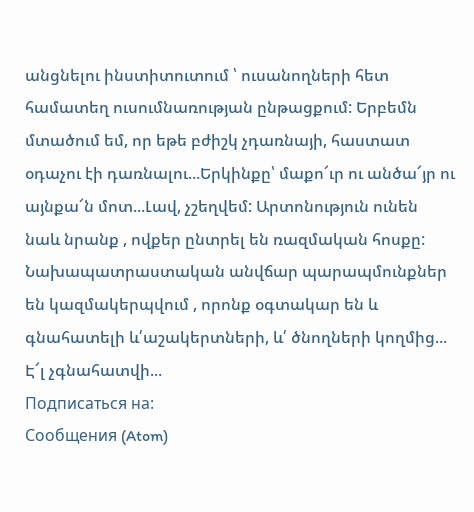անցնելու ինստիտուտում ՝ ուսանողների հետ համատեղ ուսումնառության ընթացքում: Երբեմն մտածում եմ, որ եթե բժիշկ չդառնայի, հաստատ օդաչու էի դառնալու...Երկինքը՝ մաքո՜ւր ու անծա՜յր ու այնքա՜ն մոտ...Լավ, չշեղվեմ: Արտոնություն ունեն նաև նրանք , ովքեր ընտրել են ռազմական հոսքը: Նախապատրաստական անվճար պարապմունքներ են կազմակերպվում , որոնք օգտակար են և գնահատելի և՛աշակերտների, և՛ ծնողների կողմից... Է՜լ չգնահատվի...
Подписаться на:
Сообщения (Atom)